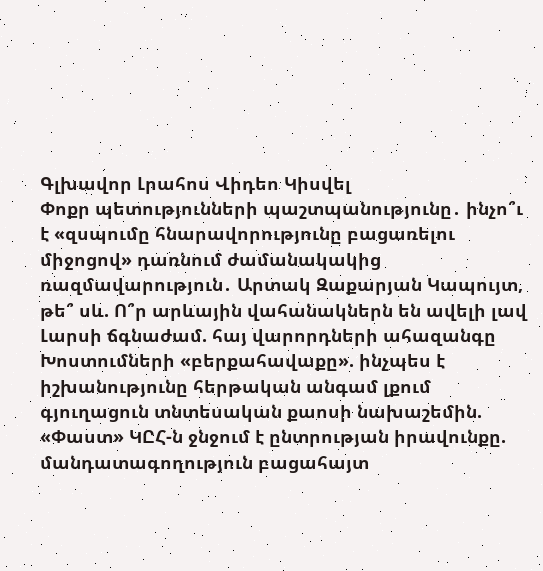Գլխավոր Լրահոս Վիդեո Կիսվել
Փոքր պետությունների պաշտպանությունը․ ինչո՞ւ է «զսպումը հնարավորությունը բացառելու միջոցով» դառնում ժամանակակից ռազմավարություն․ Արտակ Զաքարյան Կապույտ, թե՞ սև. Ո՞ր արևային վահանակներն են ավելի լավ Լարսի ճգնաժամ. հայ վարորդների ահազանգը Խոստումների «բերքահավաքը». ինչպես է իշխանությունը հերթական անգամ լքում գյուղացուն տնտեսական քաոսի նախաշեմին. «Փաստ» ԿԸՀ-ն ջնջում է ընտրության իրավունքը. մանդատագողություն բացահայտ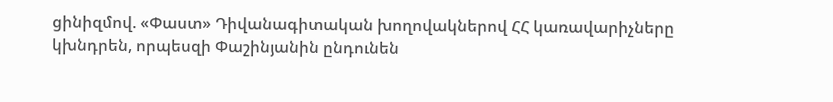ցինիզմով. «Փաստ» Դիվանագիտական խողովակներով ՀՀ կառավարիչները կխնդրեն, որպեսզի Փաշինյանին ընդունեն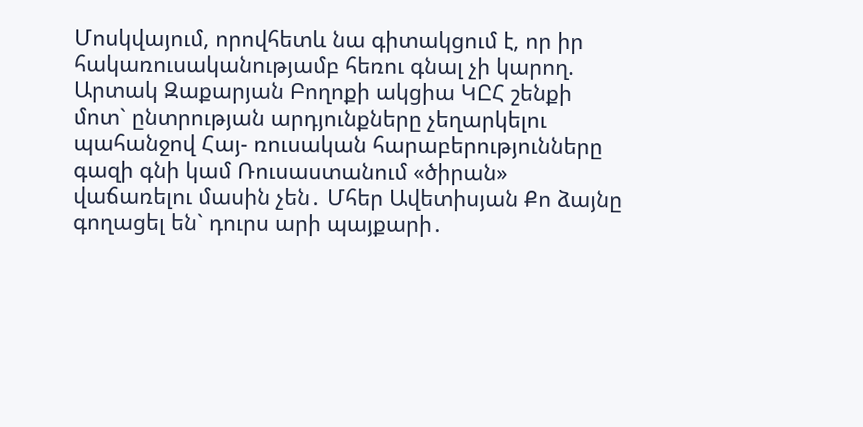Մոսկվայում, որովհետև նա գիտակցում է, որ իր հակառուսականությամբ հեռու գնալ չի կարող. Արտակ Զաքարյան Բողոքի ակցիա ԿԸՀ շենքի մոտ` ընտրության արդյունքները չեղարկելու պահանջով Հայ- ռուսական հարաբերությունները գազի գնի կամ Ռուսաստանում «ծիրան» վաճառելու մասին չեն․ Մհեր Ավետիսյան Քո ձայնը գողացել են` դուրս արի պայքարի․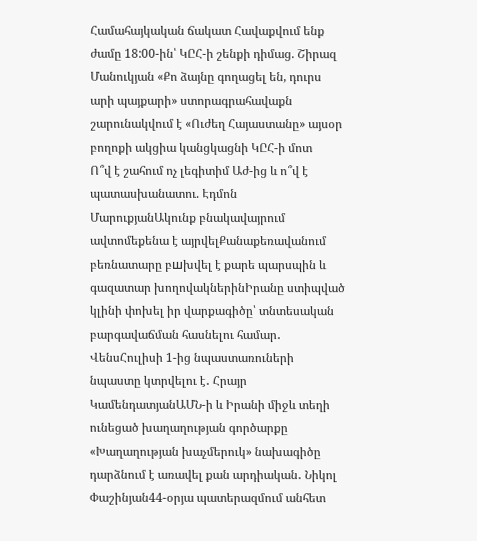Համահայկական ճակատ Հավաքվում ենք ժամը 18:00-ին՝ ԿԸՀ-ի շենքի դիմաց. Շիրազ Մանուկյան «Քո ձայնը գողացել են, դուրս արի պայքարի» ստորագրահավաքն շարունակվում է «Ուժեղ Հայաստանը» այսօր բողոքի ակցիա կանցկացնի ԿԸՀ-ի մոտ
Ո՞վ է շահում ոչ լեգիտիմ Աժ-ից և ո՞վ է պատասխանատու. Էդմոն ՄարուքյանԱկունք բնակավայրում ավտոմեքենա է այրվելՔանաքեռավանում բեռնատարը բшխվել է քարե պարսպին և գազատար խողովակներինԻրանը ստիպված կլինի փոխել իր վարքագիծը՝ տնտեսական բարգավաճման հասնելու համար․ ՎենսՀուլիսի 1-ից նպաստառուների նպաստը կտրվելու է․ Հրայր ԿամենդատյանԱՄՆ-ի և Իրանի միջև տեղի ունեցած խաղաղության գործարքը «Խաղաղության խաչմերուկ» նախագիծը դարձնում է առավել քան արդիական․ Նիկոլ Փաշինյան44-օրյա պատերազմում անհետ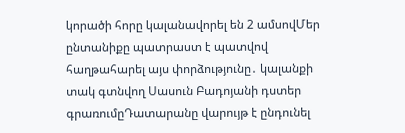կորածի հորը կալանավորել են 2 ամսովՄեր ընտանիքը պատրաստ է պատվով հաղթահարել այս փորձությունը․ կալանքի տակ գտնվող Սասուն Բադոյանի դստեր գրառումըԴատարանը վարույթ է ընդունել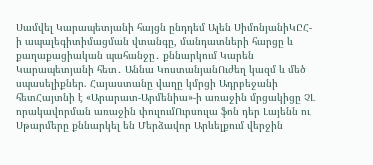Սամվել Կարապետյանի հայցն ընդդեմ Ալեն ՍիմոնյանիԿԸՀ-ի ապալեգիտիմացման վտանգը, մանդատների հարցը և քաղաքացիական պահանջը․ քննարկում Կարեն Կարապետյանի հետ․ Աննա ԿոստանյանՈւժեղ կազմ և մեծ սպասելիքներ. Հայաստանը վաղը կմրցի Ադրբեջանի հետՀայտնի է «Արարատ-Արմենիա»-ի առաջին մրցակիցը ՉԼ որակավորման առաջին փուլումՈւրսուլա ֆոն դեր Լայենն ու Սթարմերը քննարկել են Մերձավոր Արևելքում վերջին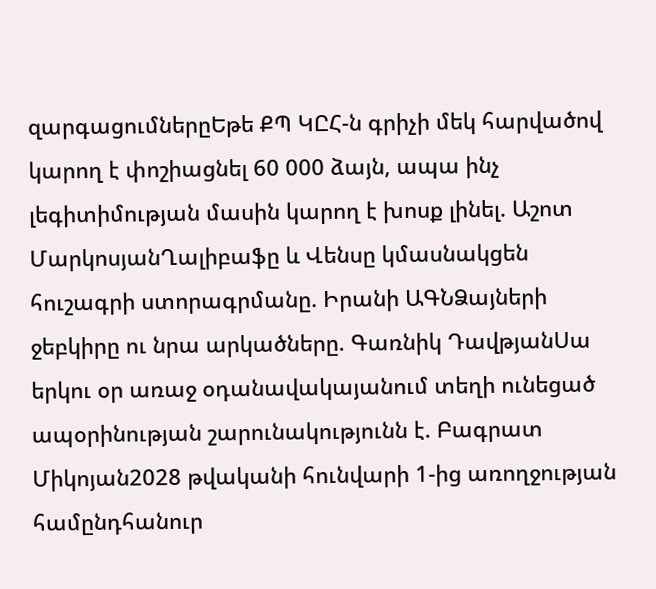զարգացումներըԵթե ՔՊ ԿԸՀ-ն գրիչի մեկ հարվածով կարող է փոշիացնել 60 000 ձայն, ապա ինչ լեգիտիմության մասին կարող է խոսք լինել. Աշոտ ՄարկոսյանՂալիբաֆը և Վենսը կմասնակցեն հուշագրի ստորագրմանը. Իրանի ԱԳՆՁայների ջեբկիրը ու նրա արկածները. Գառնիկ ԴավթյանՍա երկու օր առաջ օդանավակայանում տեղի ունեցած ապօրինության շարունակությունն է. Բագրատ Միկոյան2028 թվականի հունվարի 1-ից առողջության համընդհանուր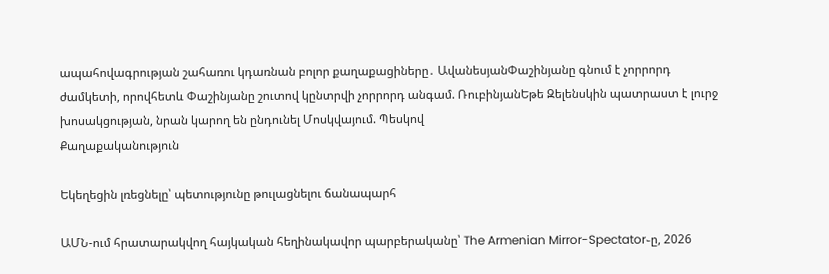ապահովագրության շահառու կդառնան բոլոր քաղաքացիները․ ԱվանեսյանՓաշինյանը գնում է չորրորդ ժամկետի, որովհետև Փաշինյանը շուտով կընտրվի չորրորդ անգամ. ՌուբինյանԵթե Զելենսկին պատրաստ է լուրջ խոսակցության, նրան կարող են ընդունել Մոսկվայում. Պեսկով
Քաղաքականություն

Եկեղեցին լռեցնելը՝ պետությունը թուլացնելու ճանապարհ

ԱՄՆ-ում հրատարակվող հայկական հեղինակավոր պարբերականը՝ The Armenian Mirror-Spectator֊ը, 2026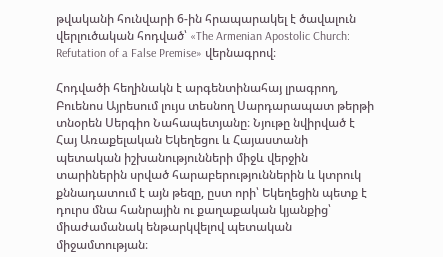թվականի հունվարի 6-ին հրապարակել է ծավալուն վերլուծական հոդված՝ «The Armenian Apostolic Church: Refutation of a False Premise» վերնագրով։

Հոդվածի հեղինակն է արգենտինահայ լրագրող, Բուենոս Այրեսում լույս տեսնող Սարդարապատ թերթի տնօրեն Սերգիո Նահապետյանը։ Նյութը նվիրված է Հայ Առաքելական Եկեղեցու և Հայաստանի պետական իշխանությունների միջև վերջին տարիներին սրված հարաբերություններին և կտրուկ քննադատում է այն թեզը, ըստ որի՝ Եկեղեցին պետք է դուրս մնա հանրային ու քաղաքական կյանքից՝ միաժամանակ ենթարկվելով պետական միջամտության։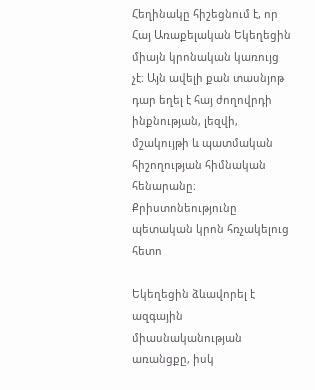Հեղինակը հիշեցնում է, որ Հայ Առաքելական Եկեղեցին միայն կրոնական կառույց չէ։ Այն ավելի քան տասնյոթ դար եղել է հայ ժողովրդի ինքնության, լեզվի, մշակույթի և պատմական հիշողության հիմնական հենարանը։ Քրիստոնեությունը պետական կրոն հռչակելուց հետո

Եկեղեցին ձևավորել է ազգային միասնականության առանցքը, իսկ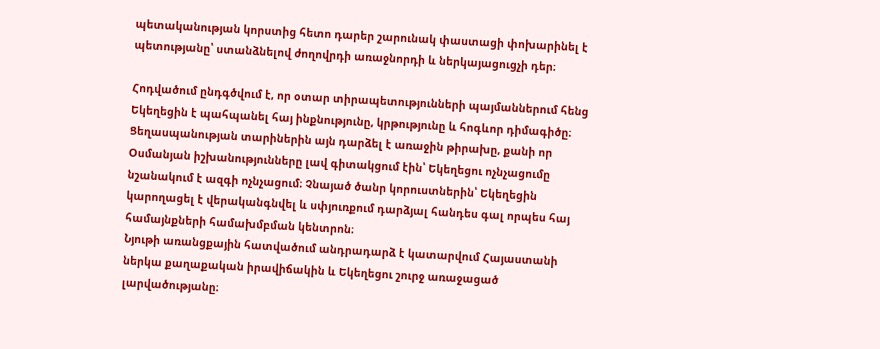պետականության կորստից հետո դարեր շարունակ փաստացի փոխարինել է պետությանը՝ ստանձնելով ժողովրդի առաջնորդի և ներկայացուցչի դեր։

Հոդվածում ընդգծվում է, որ օտար տիրապետությունների պայմաններում հենց Եկեղեցին է պահպանել հայ ինքնությունը, կրթությունը և հոգևոր դիմագիծը։ Ցեղասպանության տարիներին այն դարձել է առաջին թիրախը, քանի որ Օսմանյան իշխանությունները լավ գիտակցում էին՝ Եկեղեցու ոչնչացումը նշանակում է ազգի ոչնչացում։ Չնայած ծանր կորուստներին՝ Եկեղեցին կարողացել է վերականգնվել և սփյուռքում դարձյալ հանդես գալ որպես հայ համայնքների համախմբման կենտրոն։
Նյութի առանցքային հատվածում անդրադարձ է կատարվում Հայաստանի ներկա քաղաքական իրավիճակին և Եկեղեցու շուրջ առաջացած լարվածությանը։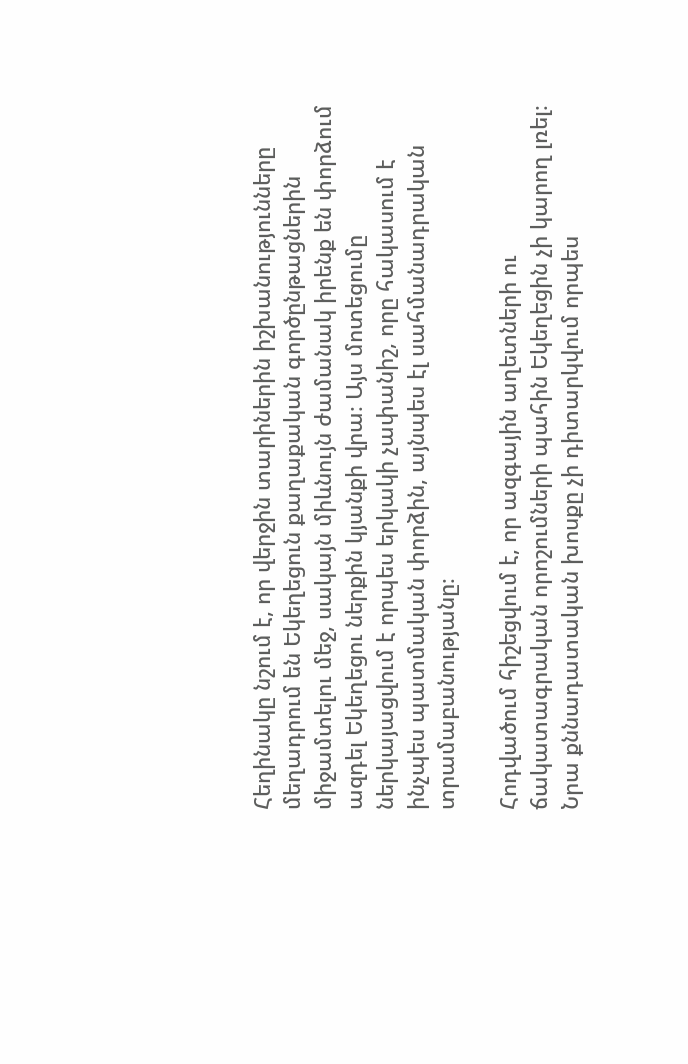Հեղինակը նշում է, որ վերջին տարիներին իշխանությունները մեղադրում են Եկեղեցուն քաղաքական գործընթացներին միջամտելու մեջ, սակայն միևնույն ժամանակ իրենք են փորձում ազդել Եկեղեցու ներքին կյանքի վրա։ Այս մոտեցումը ներկայացվում է որպես երկակի չափանիշ, որը հակասում է ինչպես պատմական փորձին, այնպես էլ սահմանադրական տրամաբանությանը։

Հոդվածում հիշեցվում է, որ ազգային աղետների ու ճակատագրական որոշումների պահին Եկեղեցին չի կարող լռել։ Նրա քննադատական խոսքը չի դիտարկվում որպես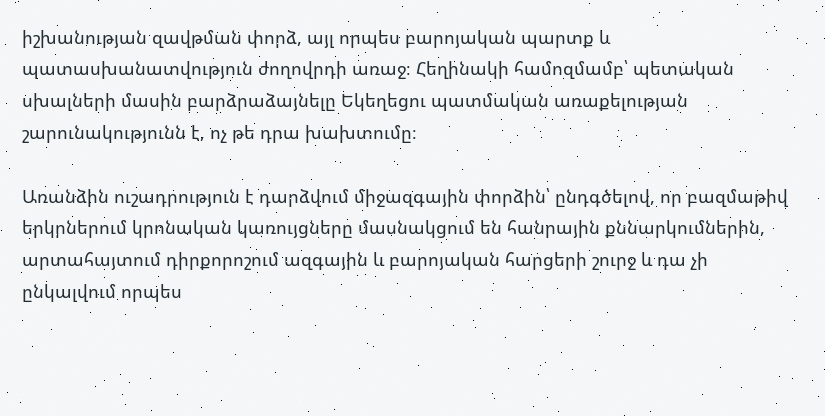իշխանության զավթման փորձ, այլ որպես բարոյական պարտք և պատասխանատվություն ժողովրդի առաջ։ Հեղինակի համոզմամբ՝ պետական սխալների մասին բարձրաձայնելը Եկեղեցու պատմական առաքելության շարունակությունն է, ոչ թե դրա խախտումը։

Առանձին ուշադրություն է դարձվում միջազգային փորձին՝ ընդգծելով, որ բազմաթիվ երկրներում կրոնական կառույցները մասնակցում են հանրային քննարկումներին, արտահայտում դիրքորոշում ազգային և բարոյական հարցերի շուրջ և դա չի ընկալվում որպես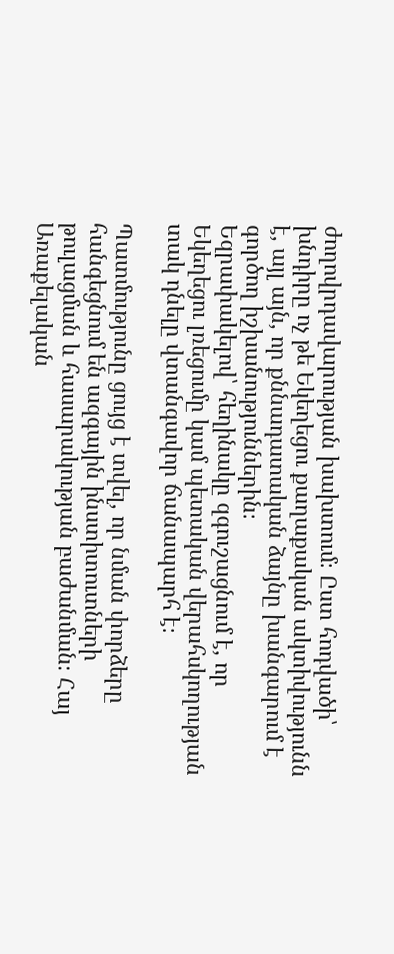ժողովրդավարության խախտում։ Ըստ հոդվածի՝ խնդիրը ոչ թե Եկեղեցու քաղաքական ակտիվությունն է, այլ այն, որ քննադատական ձայնը խանգարում է գործող իշխանություններին։
Եզրափակելով՝ հեղինակը զգուշացնում է, որ Եկեղեցու լռեցումը կամ պետական վերահսկողության տակ դնելը վտանգավոր ճանապարհ է։

Պատմությունը ցույց է տվել, որ նման փորձերը հանգեցնում են ազգային ինստիտուտների թուլացման և հասարակության բաժանման։ Հայ Առաքելական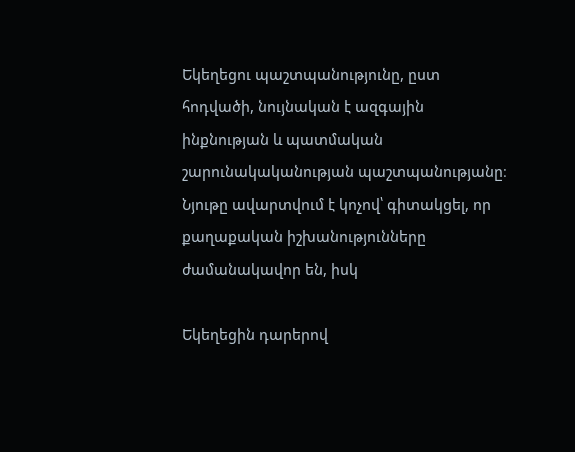Եկեղեցու պաշտպանությունը, ըստ հոդվածի, նույնական է ազգային ինքնության և պատմական շարունակականության պաշտպանությանը։
Նյութը ավարտվում է կոչով՝ գիտակցել, որ քաղաքական իշխանությունները ժամանակավոր են, իսկ

Եկեղեցին դարերով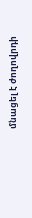մնացել է ժողովրդի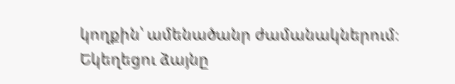կողքին՝ ամենածանր ժամանակներում։ Եկեղեցու ձայնը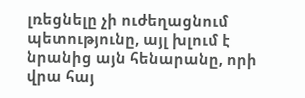լռեցնելը չի ուժեղացնում պետությունը, այլ խլում է նրանից այն հենարանը, որի վրա հայ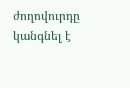ժողովուրդը կանգնել է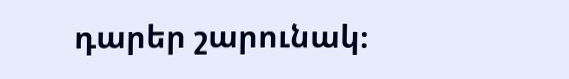դարեր շարունակ։